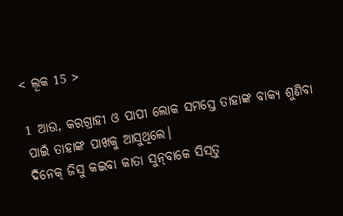< ଲୂକ 15 >

1 ଆଉ, କରଗ୍ରାହୀ ଓ ପାପୀ ଲୋକ ସମସ୍ତେ ତାହାଙ୍କ ବାକ୍ୟ ଶୁଣିବା ପାଇଁ ତାହାଙ୍କ ପାଖକୁ ଆସୁଥିଲେ।
ଦିନେକ୍‌ ଜିସୁ କଇବା କାତା ସୁନ୍‌ବାକେ ସିସ୍‌ତୁ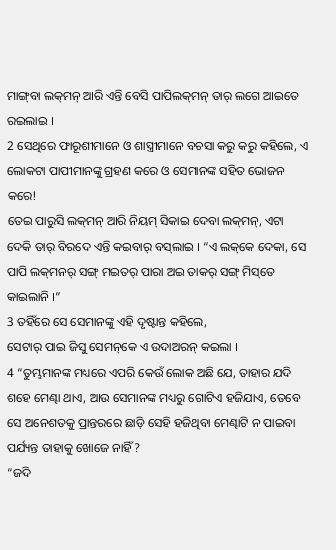ମାଙ୍ଗ୍‌ବା ଲକ୍‌ମନ୍‌ ଆରି ଏନ୍ତି ବେସି ପାପିଲକ୍‌ମନ୍‌ ତାର୍‌ ଲଗେ ଆଇତେ ରଇଲାଇ ।
2 ସେଥିରେ ଫାରୂଶୀମାନେ ଓ ଶାସ୍ତ୍ରୀମାନେ ବଚସା କରୁ କରୁ କହିଲେ, ଏ ଲୋକଟା ପାପୀମାନଙ୍କୁ ଗ୍ରହଣ କରେ ଓ ସେମାନଙ୍କ ସହିତ ଭୋଜନ କରେ!
ତେଇ ପାରୁସି ଲକ୍‌ମନ୍‌ ଆରି ନିୟମ୍‌ ସିକାଇ ଦେବା ଲକ୍‌ମନ୍‌, ଏଟା ଦେକି ତାର୍‌ ବିରଦେ ଏନ୍ତି କଇବାର୍‌ ବସ୍‌ଲାଇ । “ଏ ଲକ୍‌କେ ଦେକା, ସେ ପାପି ଲକ୍‌ମନର୍‌ ସଙ୍ଗ୍‌ ମଇତର୍‌ ପାରା ଅଇ ତାକର୍‌ ସଙ୍ଗ୍‌ ମିସ୍‌ତେ କାଇଲାନି ।”
3 ତହିଁରେ ସେ ସେମାନଙ୍କୁ ଏହି ଦୃଷ୍ଟାନ୍ତ କହିଲେ,
ସେଟାର୍‌ ପାଇ ଜିସୁ ସେମନ୍‌କେ ଏ ଉଦାଅରନ୍‌ କଇଲା ।
4 “ତୁମ୍ଭମାନଙ୍କ ମଧ୍ୟରେ ଏପରି କେଉଁ ଲୋକ ଅଛି ଯେ, ତାହାର ଯଦି ଶହେ ମେଣ୍ଢା ଥାଏ, ଆଉ ସେମାନଙ୍କ ମଧ୍ୟରୁ ଗୋଟିଏ ହଜିଯାଏ, ତେବେ ସେ ଅନେଶତକୁ ପ୍ରାନ୍ତରରେ ଛାଡ଼ି ସେହି ହଜିଥିବା ମେଣ୍ଢାଟି ନ ପାଇବା ପର୍ଯ୍ୟନ୍ତ ତାହାକୁ ଖୋଜେ ନାହିଁ?
“ଜଦି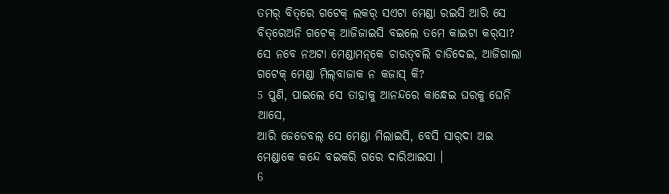ତମର୍‌ ବିତ୍‌ରେ ଗଟେକ୍‌ ଲକର୍‌ ସଏଟା ମେଣ୍ଡା ରଇସି ଆରି ସେ ବିତ୍‌ରେଅନି ଗଟେକ୍‌ ଆଜିଜାଇସି ବଇଲେ ତମେ କାଇଟା କର୍‌ସା? ସେ ନବେ ନଅଟା ମେଣ୍ଡାମନ୍‌କେ ଚାରତ୍‌ବଲି ଚାଡିଦେଇ, ଆଜିଗାଲା ଗଟେକ୍‌ ମେଣ୍ଡା ମିଲ୍‌ବାଜାକ ନ କଜାସ୍‌ କି?
5 ପୁଣି, ପାଇଲେ ସେ ତାହାକୁ ଆନନ୍ଦରେ କାନ୍ଧେଇ ଘରକୁ ଘେନି ଆସେ,
ଆରି ଜେଡେବଲ୍‌ ସେ ମେଣ୍ଡା ମିଲାଇସି, ବେସି ସାର୍‌ଦା ଅଇ ମେଣ୍ଡାକେ କନ୍ଦେ ବଇକରି ଗରେ ଦାରିଆଇସା ।
6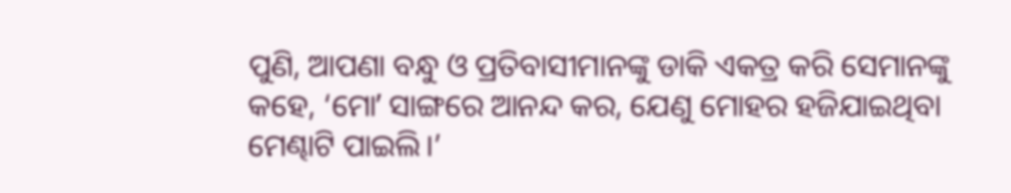ପୁଣି, ଆପଣା ବନ୍ଧୁ ଓ ପ୍ରତିବାସୀମାନଙ୍କୁ ଡାକି ଏକତ୍ର କରି ସେମାନଙ୍କୁ କହେ, ‘ମୋʼ ସାଙ୍ଗରେ ଆନନ୍ଦ କର, ଯେଣୁ ମୋହର ହଜିଯାଇଥିବା ମେଣ୍ଢାଟି ପାଇଲି।’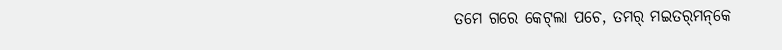ତମେ ଗରେ କେଟ୍‌ଲା ପଚେ, ତମର୍‌ ମଇତର୍‌ମନ୍‌କେ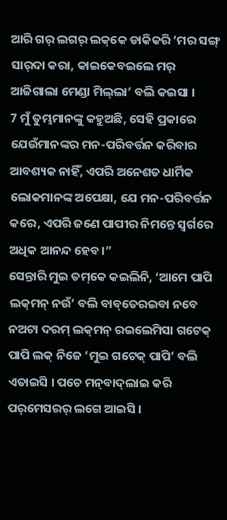ଆରି ଗର୍‌ ଲଗର୍‌ ଲକ୍‌କେ ଡାକିକରି ‘ମର ସଙ୍ଗ୍‌ ସାର୍‌ଦା କରା, କାଇକେବଇଲେ ମର୍‌ ଆଜିଗାଲା ମେଣ୍ଡା ମିଲ୍‌ଲା’ ବଲି କଇସା ।
7 ମୁଁ ତୁମ୍ଭମାନଙ୍କୁ କହୁଅଛି, ସେହି ପ୍ରକାରେ ଯେଉଁମାନଙ୍କର ମନ-ପରିବର୍ତ୍ତନ କରିବାର ଆବଶ୍ୟକ ନାହିଁ, ଏପରି ଅନେଶତ ଧାର୍ମିକ ଲୋକମାନଙ୍କ ଅପେକ୍ଷା, ଯେ ମନ-ପରିବର୍ତ୍ତନ କରେ, ଏପରି ଜଣେ ପାପୀର ନିମନ୍ତେ ସ୍ୱର୍ଗରେ ଅଧିକ ଆନନ୍ଦ ହେବ।”
ସେନ୍ତାରି ମୁଇ ତମ୍‌କେ କଇଲିନି, ‘ଆମେ ପାପି ଲକ୍‌ମନ୍‌ ନଉଁ’ ବଲି ବାବ୍‌ତେରଇବା ନବେ ନଅଟା ଦରମ୍‌ ଲକ୍‌ମନ୍‌ ରଇଲେମିସା ଗଟେକ୍‌ ପାପି ଲକ୍‌ ନିଜେ ‘ମୁଇ ଗଟେକ୍‌ ପାପି’ ବଲି ଏତାଇସି । ପଚେ ମନ୍‌ବାଦ୍‌ଲାଇ କରି ପର୍‌ମେସରର୍‌ ଲଗେ ଆଇସି ।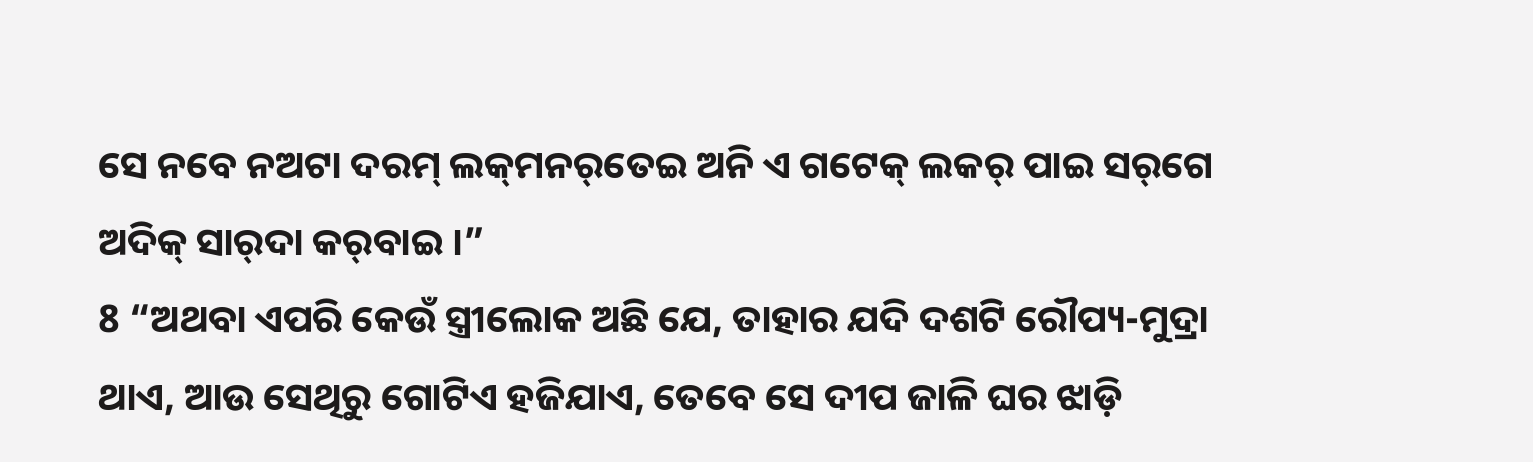ସେ ନବେ ନଅଟା ଦରମ୍‌ ଲକ୍‌ମନର୍‌ତେଇ ଅନି ଏ ଗଟେକ୍‌ ଲକର୍‌ ପାଇ ସର୍‌ଗେ ଅଦିକ୍‌ ସାର୍‌ଦା କର୍‌ବାଇ ।”
8 “ଅଥବା ଏପରି କେଉଁ ସ୍ତ୍ରୀଲୋକ ଅଛି ଯେ, ତାହାର ଯଦି ଦଶଟି ରୌପ୍ୟ-ମୁଦ୍ରା ଥାଏ, ଆଉ ସେଥିରୁ ଗୋଟିଏ ହଜିଯାଏ, ତେବେ ସେ ଦୀପ ଜାଳି ଘର ଝାଡ଼ି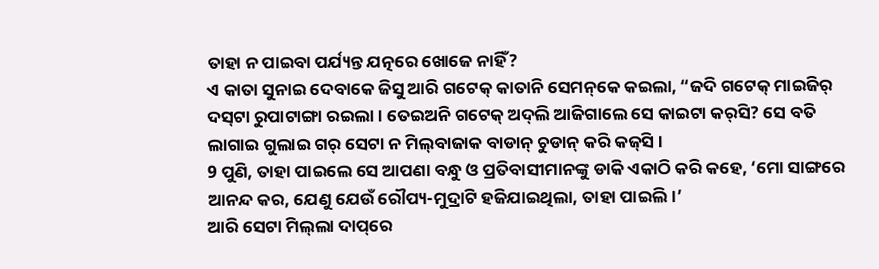ତାହା ନ ପାଇବା ପର୍ଯ୍ୟନ୍ତ ଯତ୍ନରେ ଖୋଜେ ନାହିଁ?
ଏ କାତା ସୁନାଇ ଦେବାକେ ଜିସୁ ଆରି ଗଟେକ୍‌ କାତାନି ସେମନ୍‌କେ କଇଲା, “ଜଦି ଗଟେକ୍‌ ମାଇଜିର୍‌ ଦସ୍‌ଟା ରୁପାଟାଙ୍ଗା ରଇଲା । ତେଇଅନି ଗଟେକ୍‌ ଅଦ୍‌ଲି ଆଜିଗାଲେ ସେ କାଇଟା କର୍‌ସି? ସେ ବତି ଲାଗାଇ ଗୁଲାଇ ଗର୍‌ ସେଟା ନ ମିଲ୍‌ବାଜାକ ବାଡାନ୍‌ ଚୁଡାନ୍‌ କରି କଜ୍‍ସି ।
9 ପୁଣି, ତାହା ପାଇଲେ ସେ ଆପଣା ବନ୍ଧୁ ଓ ପ୍ରତିବାସୀମାନଙ୍କୁ ଡାକି ଏକାଠି କରି କହେ, ‘ମୋ ସାଙ୍ଗରେ ଆନନ୍ଦ କର, ଯେଣୁ ଯେଉଁ ରୌପ୍ୟ-ମୁଦ୍ରାଟି ହଜିଯାଇଥିଲା, ତାହା ପାଇଲି।’
ଆରି ସେଟା ମିଲ୍‌ଲା ଦାପ୍‌ରେ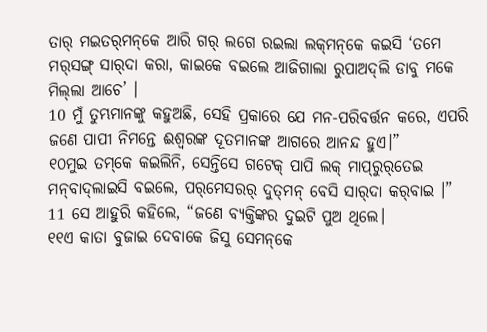ତାର୍‌ ମଇତର୍‌ମନ୍‌କେ ଆରି ଗର୍‌ ଲଗେ ରଇଲା ଲକ୍‌ମନ୍‌କେ କଇସି ‘ତମେ ମର୍‌ସଙ୍ଗ୍‌ ସାର୍‌ଦା କରା, କାଇକେ ବଇଲେ ଆଜିଗାଲା ରୁପାଅଦ୍‌ଲି ଡାବୁ ମକେ ମିଲ୍‌ଲା ଆଚେ’ ।
10 ମୁଁ ତୁମ୍ଭମାନଙ୍କୁ କହୁଅଛି, ସେହି ପ୍ରକାରେ ଯେ ମନ-ପରିବର୍ତ୍ତନ କରେ, ଏପରି ଜଣେ ପାପୀ ନିମନ୍ତେ ଈଶ୍ବରଙ୍କ ଦୂତମାନଙ୍କ ଆଗରେ ଆନନ୍ଦ ହୁଏ।”
୧୦ମୁଇ ତମ୍‌କେ କଇଲିନି, ସେନ୍ତିସେ ଗଟେକ୍‌ ପାପି ଲକ୍‌ ମାପ୍‌ରୁର୍‌ତେଇ ମନ୍‌ବାଦ୍‌ଲାଇସି ବଇଲେ, ପର୍‌ମେସରର୍‌ ଦୁତ୍‌ମନ୍‌ ବେସି ସାର୍‌ଦା କର୍‌ବାଇ ।”
11 ସେ ଆହୁରି କହିଲେ, “ଜଣେ ବ୍ୟକ୍ତିଙ୍କର ଦୁଇଟି ପୁଅ ଥିଲେ।
୧୧ଏ କାତା ବୁଜାଇ ଦେବାକେ ଜିସୁ ସେମନ୍‌କେ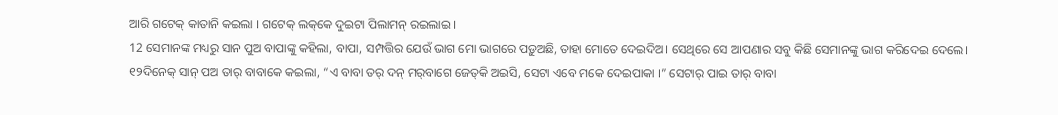ଆରି ଗଟେକ୍‌ କାତାନି କଇଲା । ଗଟେକ୍‌ ଲକ୍‌କେ ଦୁଇଟା ପିଲାମନ୍‌ ରଇଲାଇ ।
12 ସେମାନଙ୍କ ମଧ୍ୟରୁ ସାନ ପୁଅ ବାପାଙ୍କୁ କହିଲା, ବାପା, ସମ୍ପତ୍ତିର ଯେଉଁ ଭାଗ ମୋ ଭାଗରେ ପଡ଼ୁଅଛି, ତାହା ମୋତେ ଦେଇଦିଅ। ସେଥିରେ ସେ ଆପଣାର ସବୁ କିଛି ସେମାନଙ୍କୁ ଭାଗ କରିଦେଇ ଦେଲେ।
୧୨ଦିନେକ୍‌ ସାନ୍‌ ପଅ ତାର୍‌ ବାବାକେ କଇଲା, “ଏ ବାବା ତର୍‌ ଦନ୍‌ ମର୍‌ବାଗେ ଜେତ୍‌କି ଅଇସି, ସେଟା ଏବେ ମକେ ଦେଇପାକା ।” ସେଟାର୍‌ ପାଇ ତାର୍‌ ବାବା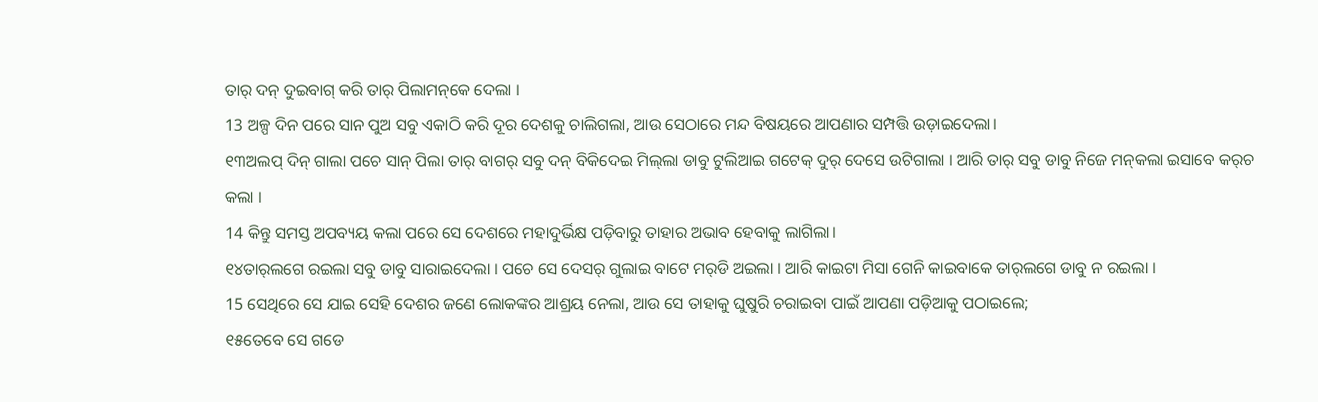ତାର୍‌ ଦନ୍‌ ଦୁଇବାଗ୍‌ କରି ତାର୍‌ ପିଲାମନ୍‌କେ ଦେଲା ।
13 ଅଳ୍ପ ଦିନ ପରେ ସାନ ପୁଅ ସବୁ ଏକାଠି କରି ଦୂର ଦେଶକୁ ଚାଲିଗଲା, ଆଉ ସେଠାରେ ମନ୍ଦ ବିଷୟରେ ଆପଣାର ସମ୍ପତ୍ତି ଉଡ଼ାଇଦେଲା।
୧୩ଅଲପ୍‌ ଦିନ୍‌ ଗାଲା ପଚେ ସାନ୍‌ ପିଲା ତାର୍‌ ବାଗର୍‌ ସବୁ ଦନ୍‌ ବିକିଦେଇ ମିଲ୍‌ଲା ଡାବୁ ଟୁଲିଆଇ ଗଟେକ୍‌ ଦୁର୍‌ ଦେସେ ଉଟିଗାଲା । ଆରି ତାର୍‌ ସବୁ ଡାବୁ ନିଜେ ମନ୍‌କଲା ଇସାବେ କର୍‌ଚ କଲା ।
14 କିନ୍ତୁ ସମସ୍ତ ଅପବ୍ୟୟ କଲା ପରେ ସେ ଦେଶରେ ମହାଦୁର୍ଭିକ୍ଷ ପଡ଼ିବାରୁ ତାହାର ଅଭାବ ହେବାକୁ ଲାଗିଲା।
୧୪ତାର୍‌ଲଗେ ରଇଲା ସବୁ ଡାବୁ ସାରାଇଦେଲା । ପଚେ ସେ ଦେସର୍‌ ଗୁଲାଇ ବାଟେ ମର୍‌ଡି ଅଇଲା । ଆରି କାଇଟା ମିସା ଗେନି କାଇବାକେ ତାର୍‌ଲଗେ ଡାବୁ ନ ରଇଲା ।
15 ସେଥିରେ ସେ ଯାଇ ସେହି ଦେଶର ଜଣେ ଲୋକଙ୍କର ଆଶ୍ରୟ ନେଲା, ଆଉ ସେ ତାହାକୁ ଘୁଷୁରି ଚରାଇବା ପାଇଁ ଆପଣା ପଡ଼ିଆକୁ ପଠାଇଲେ;
୧୫ତେବେ ସେ ଗଡେ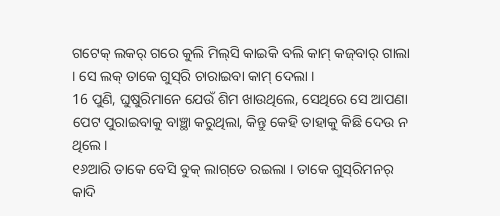ଗଟେକ୍‌ ଲକର୍‌ ଗରେ କୁଲି ମିଲ୍‌ସି କାଇକି ବଲି କାମ୍‌ କଜ୍‌ବାର୍‌ ଗାଲା । ସେ ଲକ୍‌ ତାକେ ଗୁସ୍‌ରି ଚାରାଇବା କାମ୍‌ ଦେଲା ।
16 ପୁଣି, ଘୁଷୁରିମାନେ ଯେଉଁ ଶିମ ଖାଉଥିଲେ, ସେଥିରେ ସେ ଆପଣା ପେଟ ପୁରାଇବାକୁ ବାଞ୍ଛା କରୁଥିଲା, କିନ୍ତୁ କେହି ତାହାକୁ କିଛି ଦେଉ ନ ଥିଲେ।
୧୬ଆରି ତାକେ ବେସି ବୁକ୍‌ ଲାଗ୍‌ତେ ରଇଲା । ତାକେ ଗୁସ୍‌ରିମନର୍‌ କାଦି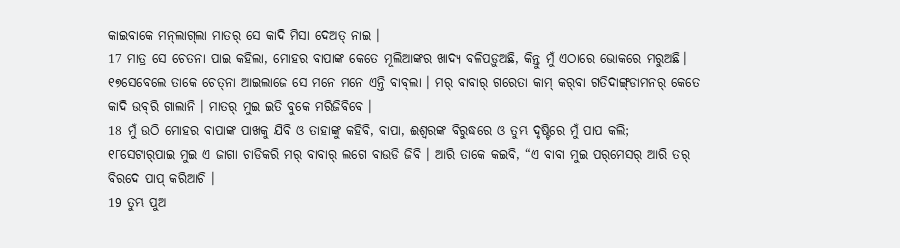କାଇବାକେ ମନ୍‌ଲାଗ୍‌ଲା ମାତର୍‌ ସେ କାଦି ମିସା ଦେଅତ୍‌ ନାଇ ।
17 ମାତ୍ର ସେ ଚେତନା ପାଇ କହିଲା, ମୋହର ବାପାଙ୍କ କେତେ ମୂଲିଆଙ୍କର ଖାଦ୍ୟ ବଳିପଡ଼ୁଅଛି, କିନ୍ତୁ ମୁଁ ଏଠାରେ ଭୋକରେ ମରୁଅଛି।
୧୭ସେବେଲେ ତାକେ ଚେତ୍‌ନା ଆଇଲାଜେ ସେ ମନେ ମନେ ଏନ୍ତି ବାବ୍‌ଲା । ମର୍‌ ବାବାର୍‌ ଗରେତା କାମ୍‌ କର୍‌ବା ଗତିଦାଙ୍ଗ୍‌ଡାମନର୍‌ କେତେ କାଦି ଉବ୍‌ରି ଗାଲାନି । ମାତର୍‌ ମୁଇ ଇତି ବୁକେ ମରିଜିବିବେ ।
18 ମୁଁ ଉଠି ମୋହର ବାପାଙ୍କ ପାଖକୁ ଯିବି ଓ ତାହାଙ୍କୁ କହିବି, ବାପା, ଈଶ୍ବରଙ୍କ ବିରୁଦ୍ଧରେ ଓ ତୁମ୍ଭ ଦୃଷ୍ଟିରେ ମୁଁ ପାପ କଲି;
୧୮ସେଟାର୍‌ପାଇ ମୁଇ ଏ ଜାଗା ଚାଡିକରି ମର୍‌ ବାବାର୍‌ ଲଗେ ବାଉଡି ଜିବି । ଆରି ତାକେ କଇବି, “ଏ ବାବା ମୁଇ ପର୍‌ମେସର୍‌ ଆରି ତର୍‌ ବିରଦେ ପାପ୍‌ କରିଆଚି ।
19 ତୁମ୍ଭ ପୁଅ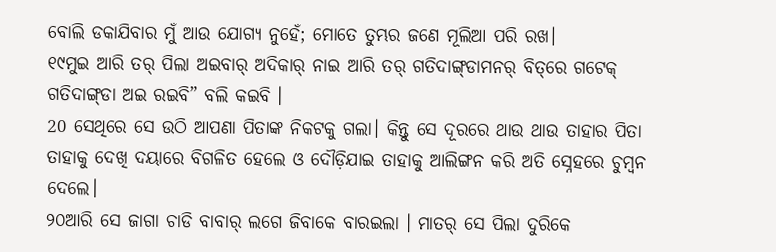ବୋଲି ଡକାଯିବାର ମୁଁ ଆଉ ଯୋଗ୍ୟ ନୁହେଁ; ମୋତେ ତୁମ୍ଭର ଜଣେ ମୂଲିଆ ପରି ରଖ।
୧୯ମୁଇ ଆରି ତର୍‌ ପିଲା ଅଇବାର୍‌ ଅଦିକାର୍‌ ନାଇ ଆରି ତର୍‌ ଗତିଦାଙ୍ଗ୍‌ଡାମନର୍‌ ବିତ୍‌ରେ ଗଟେକ୍‌ ଗତିଦାଙ୍ଗ୍‌ଡା ଅଇ ରଇବି” ବଲି କଇବି ।
20 ସେଥିରେ ସେ ଉଠି ଆପଣା ପିତାଙ୍କ ନିକଟକୁ ଗଲା। କିନ୍ତୁ ସେ ଦୂରରେ ଥାଉ ଥାଉ ତାହାର ପିତା ତାହାକୁ ଦେଖି ଦୟାରେ ବିଗଳିତ ହେଲେ ଓ ଦୌଡ଼ିଯାଇ ତାହାକୁ ଆଲିଙ୍ଗନ କରି ଅତି ସ୍ନେହରେ ଚୁମ୍ବନ ଦେଲେ।
୨୦ଆରି ସେ ଜାଗା ଚାଡି ବାବାର୍‌ ଲଗେ ଜିବାକେ ବାରଇଲା । ମାତର୍‌ ସେ ପିଲା ଦୁରିକେ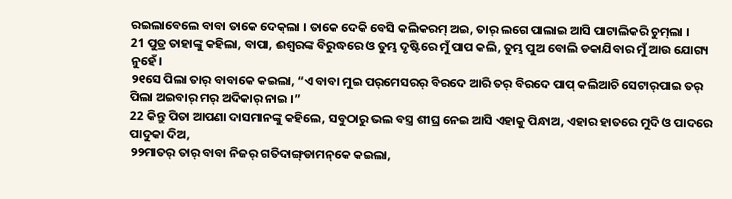ରଇଲାବେଲେ ବାବା ତାକେ ଦେକ୍‌ଲା । ତାକେ ଦେକି ବେସି କଲିକରମ୍‌ ଅଇ, ତାର୍‌ ଲଗେ ପାଲାଇ ଆସି ପାଟାଲିକରି ଚୁମ୍‍ଲା ।
21 ପୁତ୍ର ତାହାଙ୍କୁ କହିଲା, ବାପା, ଈଶ୍ବରଙ୍କ ବିରୁଦ୍ଧରେ ଓ ତୁମ୍ଭ ଦୃଷ୍ଟିରେ ମୁଁ ପାପ କଲି, ତୁମ୍ଭ ପୁଅ ବୋଲି ଡକାଯିବାର ମୁଁ ଆଉ ଯୋଗ୍ୟ ନୁହେଁ।
୨୧ସେ ପିଲା ତାର୍‌ ବାବାକେ କଇଲା, “ଏ ବାବା ମୁଇ ପର୍‌ମେସରର୍‌ ବିରଦେ ଆରି ତର୍‌ ବିରଦେ ପାପ୍‌ କଲିଆଚି ସେଟାର୍‌ପାଇ ତର୍‌ ପିଲା ଅଇବାର୍‌ ମର୍‌ ଅଦିକାର୍‌ ନାଇ ।”
22 କିନ୍ତୁ ପିତା ଆପଣା ଦାସମାନଙ୍କୁ କହିଲେ, ସବୁଠାରୁ ଭଲ ବସ୍ତ୍ର ଶୀଘ୍ର ନେଇ ଆସି ଏହାକୁ ପିନ୍ଧାଅ, ଏହାର ହାତରେ ମୁଦି ଓ ପାଦରେ ପାଦୁକା ଦିଅ,
୨୨ମାତର୍‌ ତାର୍‌ ବାବା ନିଜର୍‌ ଗତିଦାଙ୍ଗ୍‌ଡାମନ୍‌କେ କଇଲା,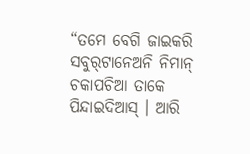“ତମେ ବେଗି ଜାଇକରି ସବୁର୍‌ଟାନେଅନି ନିମାନ୍‌ ଚକାପଚିଆ ତାକେ ପିନ୍ଦାଇଦିଆସ୍‌ । ଆରି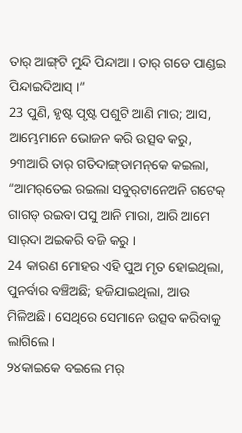ତାର୍‌ ଆଙ୍ଗ୍‍ଟି ମୁନ୍ଦି ପିନ୍ଦାଆ । ତାର୍‌ ଗଡେ ପାଣ୍ଡଇ ପିନ୍ଦାଇଦିଆସ୍‌ ।”
23 ପୁଣି, ହୃଷ୍ଟ ପୃଷ୍ଟ ପଶୁଟି ଆଣି ମାର; ଆସ, ଆମ୍ଭେମାନେ ଭୋଜନ କରି ଉତ୍ସବ କରୁ,
୨୩ଆରି ତାର୍‍ ଗତିଦାଙ୍ଗ୍‌ଡାମନ୍‌କେ କଇଲା, “ଆମର୍‌ତେଇ ରଇଲା ସବୁର୍‌ଟାନେଅନି ଗଟେକ୍‌ ଗାଗଡ୍‌ ର‍ଇବା ପସୁ ଆନି ମାରା, ଆରି ଆମେ ସାର୍‌ଦା ଅଇକରି ବଜି କରୁ ।
24 କାରଣ ମୋହର ଏହି ପୁଅ ମୃତ ହୋଇଥିଲା, ପୁନର୍ବାର ବଞ୍ଚିଅଛି; ହଜିଯାଇଥିଲା, ଆଉ ମିଳିଅଛି। ସେଥିରେ ସେମାନେ ଉତ୍ସବ କରିବାକୁ ଲାଗିଲେ।
୨୪କାଇକେ ବଇଲେ ମର୍‌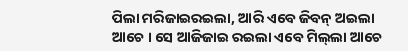ପିଲା ମରିଜାଇରଇଲା, ଆରି ଏବେ ଜିବନ୍‌ ଅଇଲା ଆଚେ । ସେ ଆଜିଜାଇ ରଇଲା ଏବେ ମିଲ୍‌ଲା ଆଚେ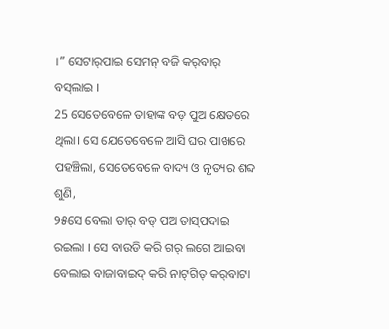।” ସେଟାର୍‌ପାଇ ସେମନ୍‌ ବଜି କର୍‌ବାର୍‌ ବସ୍‌ଲାଇ ।
25 ସେତେବେଳେ ତାହାଙ୍କ ବଡ଼ ପୁଅ କ୍ଷେତରେ ଥିଲା। ସେ ଯେତେବେଳେ ଆସି ଘର ପାଖରେ ପହଞ୍ଚିଲା, ସେତେବେଳେ ବାଦ୍ୟ ଓ ନୃତ୍ୟର ଶବ୍ଦ ଶୁଣି,
୨୫ସେ ବେଲା ତାର୍‌ ବଡ୍‌ ପଅ ତାସ୍‌ପଦାଇ ରଇଲା । ସେ ବାଉଡି କରି ଗର୍‌ ଲଗେ ଆଇବା ବେଲାଇ ବାଜାବାଇଦ୍‌ କରି ନାଟ୍‍ଗିତ୍‌ କର୍‌ବାଟା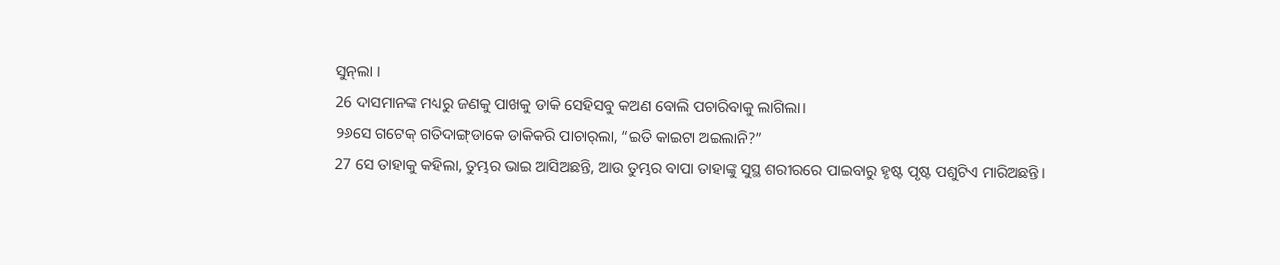ସୁନ୍‌ଲା ।
26 ଦାସମାନଙ୍କ ମଧ୍ୟରୁ ଜଣକୁ ପାଖକୁ ଡାକି ସେହିସବୁ କଅଣ ବୋଲି ପଚାରିବାକୁ ଲାଗିଲା।
୨୬ସେ ଗଟେକ୍‌ ଗତିଦାଙ୍ଗ୍‌ଡାକେ ଡାକିକରି ପାଚାର୍‌ଲା, “ଇତି କାଇଟା ଅଇଲାନି?”
27 ସେ ତାହାକୁ କହିଲା, ତୁମ୍ଭର ଭାଇ ଆସିଅଛନ୍ତି, ଆଉ ତୁମ୍ଭର ବାପା ତାହାଙ୍କୁ ସୁସ୍ଥ ଶରୀରରେ ପାଇବାରୁ ହୃଷ୍ଟ ପୃଷ୍ଟ ପଶୁଟିଏ ମାରିଅଛନ୍ତି।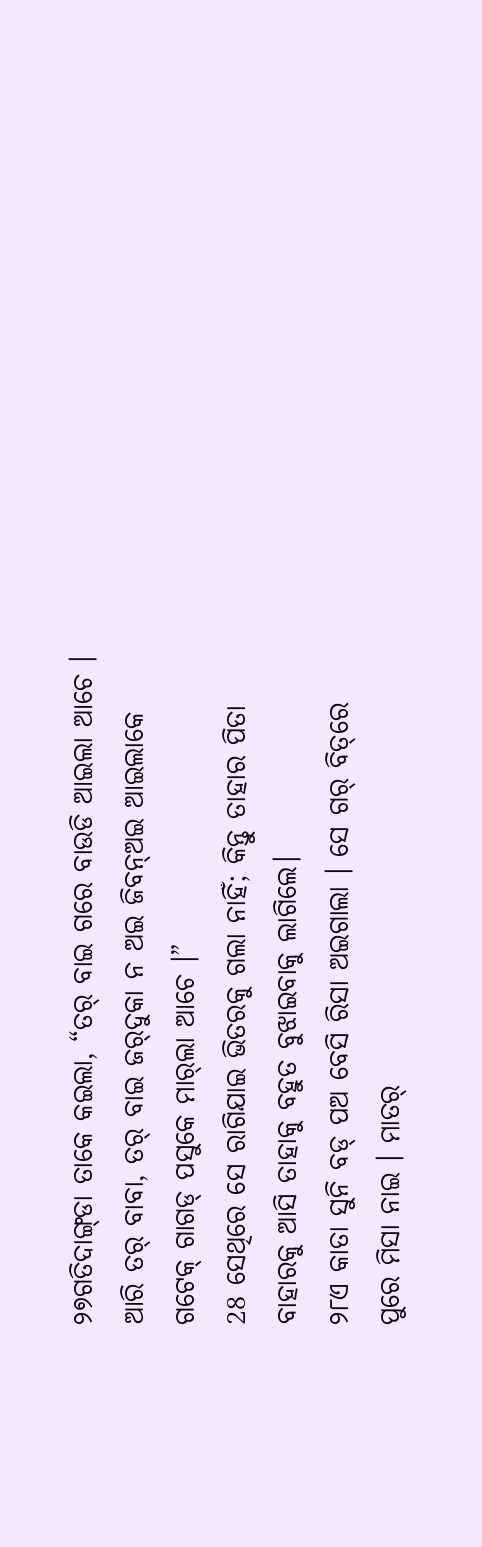୨୭ଗତିଦାଙ୍ଗ୍‌ଡା ତାକେ କଇଲା, “ତର୍‌ ବାଇ ଗରେ ବାଉଡି ଆଇଲା ଆଚେ । ଆରି ତର୍‌ ବାବା, ତର୍‌ ବାଇ ଜର୍‌ଦୁକା ନ ଅଇ ଜିବନ୍‌ଅଇ ଆଇଲାକେ ଗଟେକ୍‌ ଗାଗଡ୍‌ ପସୁକେ ମାର୍‌ଲା ଆଚେ ।”
28 ସେଥିରେ ସେ ରାଗିଯାଇ ଭିତରକୁ ଗଲା ନାହିଁ; କିନ୍ତୁ ତାହାର ପିତା ବାହାରକୁ ଆସି ତାହାକୁ ବହୁତ ବୁଝାଇବାକୁ ଲାଗିଲେ।
୨୮ଏ କାତା ସୁନି ବଡ୍‌ ପଅ ବେସି ରିସା ଅଇଗାଲା । ସେ ଗର୍‌ ବିତ୍‌ରେ ପୁରେ ମିସା ନାଇ । ମାତର୍‌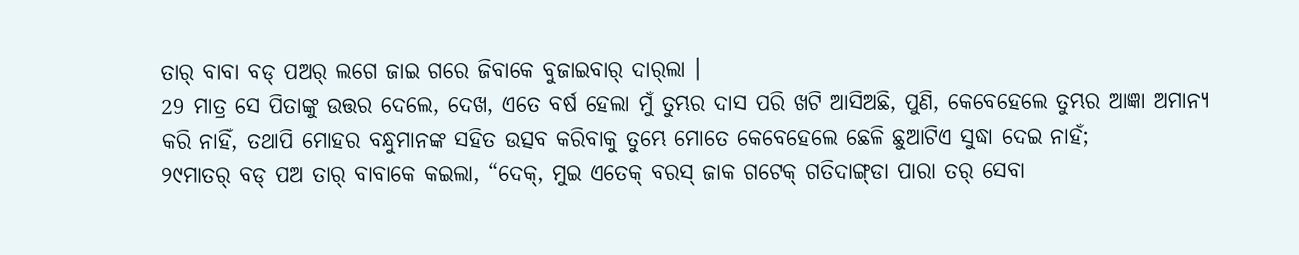ତାର୍‌ ବାବା ବଡ୍‌ ପଅର୍‌ ଲଗେ ଜାଇ ଗରେ ଜିବାକେ ବୁଜାଇବାର୍‌ ଦାର୍‌ଲା ।
29 ମାତ୍ର ସେ ପିତାଙ୍କୁ ଉତ୍ତର ଦେଲେ, ଦେଖ, ଏତେ ବର୍ଷ ହେଲା ମୁଁ ତୁମ୍ଭର ଦାସ ପରି ଖଟି ଆସିଅଛି, ପୁଣି, କେବେହେଲେ ତୁମ୍ଭର ଆଜ୍ଞା ଅମାନ୍ୟ କରି ନାହିଁ, ତଥାପି ମୋହର ବନ୍ଧୁମାନଙ୍କ ସହିତ ଉତ୍ସବ କରିବାକୁ ତୁମ୍ଭେ ମୋତେ କେବେହେଲେ ଛେଳି ଛୁଆଟିଏ ସୁଦ୍ଧା ଦେଇ ନାହଁ;
୨୯ମାତର୍‌ ବଡ୍‌ ପଅ ତାର୍‌ ବାବାକେ କଇଲା, “ଦେକ୍‌, ମୁଇ ଏତେକ୍‌ ବରସ୍‌ ଜାକ ଗଟେକ୍‍ ଗତିଦାଙ୍ଗ୍‌ଡା ପାରା ତର୍‌ ସେବା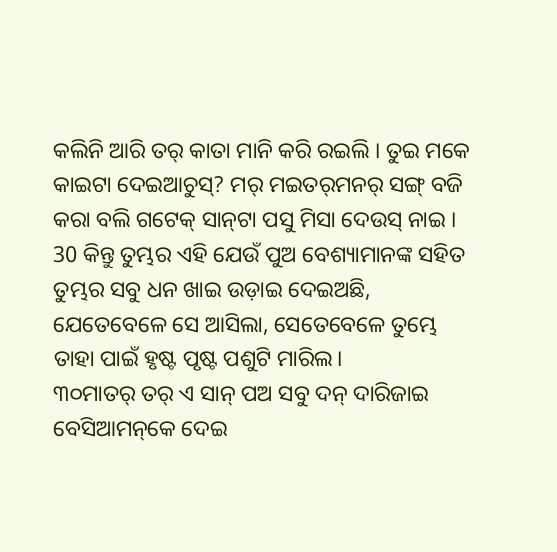କଲିନି ଆରି ତର୍‌ କାତା ମାନି କରି ରଇଲି । ତୁଇ ମକେ କାଇଟା ଦେଇଆଚୁସ୍‌? ମର୍‌ ମଇତର୍‌ମନର୍‌ ସଙ୍ଗ୍‌ ବଜି କରା ବଲି ଗଟେକ୍‌ ସାନ୍‌ଟା ପସୁ ମିସା ଦେଉସ୍‌ ନାଇ ।
30 କିନ୍ତୁ ତୁମ୍ଭର ଏହି ଯେଉଁ ପୁଅ ବେଶ୍ୟାମାନଙ୍କ ସହିତ ତୁମ୍ଭର ସବୁ ଧନ ଖାଇ ଉଡ଼ାଇ ଦେଇଅଛି, ଯେତେବେଳେ ସେ ଆସିଲା, ସେତେବେଳେ ତୁମ୍ଭେ ତାହା ପାଇଁ ହୃଷ୍ଟ ପୃଷ୍ଟ ପଶୁଟି ମାରିଲ।
୩୦ମାତର୍‌ ତର୍‌ ଏ ସାନ୍‌ ପଅ ସବୁ ଦନ୍‌ ଦାରିଜାଇ ବେସିଆମନ୍‌କେ ଦେଇ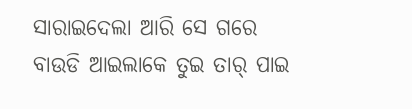ସାରାଇଦେଲା ଆରି ସେ ଗରେ ବାଉଡି ଆଇଲାକେ ତୁଇ ତାର୍‌ ପାଇ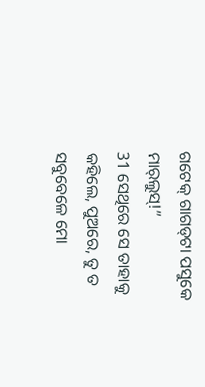ଗଟେକ୍‌ ଗାଗଡ୍‌ଟା ପସୁକେ ମାର୍‌ଲୁସ୍‌!”
31 ସେଥିରେ ସେ ତାହାକୁ କହିଲେ, ପୁଅରେ, ତୁ ତ ସବୁବେଳେ ମୋ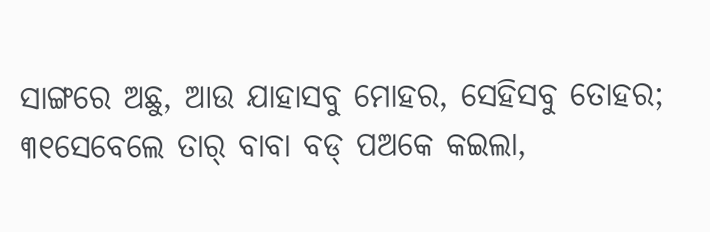ସାଙ୍ଗରେ ଅଛୁ, ଆଉ ଯାହାସବୁ ମୋହର, ସେହିସବୁ ତୋହର;
୩୧ସେବେଲେ ତାର୍‌ ବାବା ବଡ୍‌ ପଅକେ କଇଲା,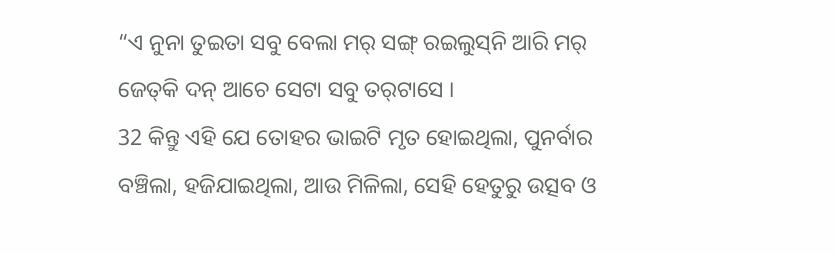“ଏ ନୁନା ତୁଇତା ସବୁ ବେଲା ମର୍‌ ସଙ୍ଗ୍‌ ରଇଲୁସ୍‌ନି ଆରି ମର୍‌ ଜେତ୍‌କି ଦନ୍‌ ଆଚେ ସେଟା ସବୁ ତର୍‌ଟାସେ ।
32 କିନ୍ତୁ ଏହି ଯେ ତୋହର ଭାଇଟି ମୃତ ହୋଇଥିଲା, ପୁନର୍ବାର ବଞ୍ଚିଲା, ହଜିଯାଇଥିଲା, ଆଉ ମିଳିଲା, ସେହି ହେତୁରୁ ଉତ୍ସବ ଓ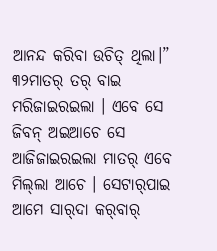ଆନନ୍ଦ କରିବା ଉଚିତ୍ ଥିଲା।”
୩୨ମାତର୍‌ ତର୍‌ ବାଇ ମରିଜାଇରଇଲା । ଏବେ ସେ ଜିବନ୍‌ ଅଇଆଚେ ସେ ଆଜିଜାଇରଇଲା ମାତର୍‌ ଏବେ ମିଲ୍‌ଲା ଆଚେ । ସେଟାର୍‌ପାଇ ଆମେ ସାର୍‌ଦା କର୍‌ବାର୍‌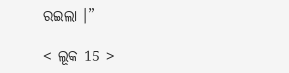ରଇଲା ।”

< ଲୂକ 15 >